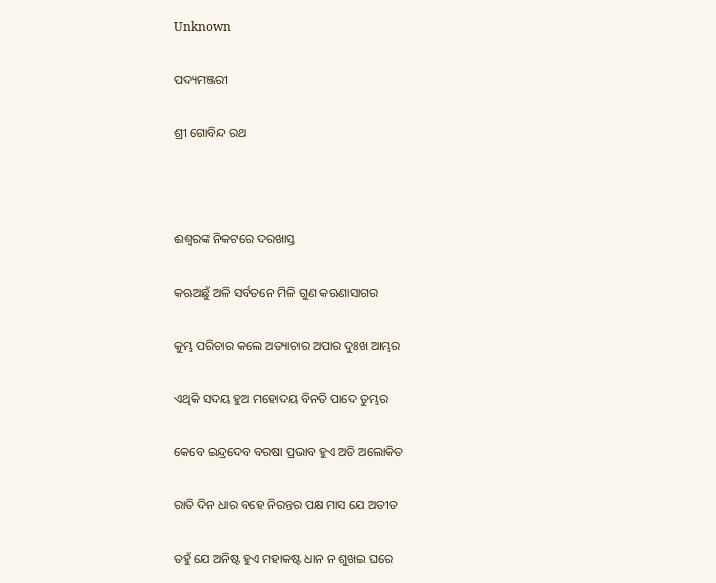Unknown

ପଦ୍ୟମଞ୍ଜରୀ

ଶ୍ରୀ ଗୋବିନ୍ଦ ରଥ



ଈଶ୍ଵରଙ୍କ ନିକଟରେ ଦରଖାସ୍ତ

କଋଅଛୁଁ ଅଳି ସର୍ବତନେ ମିଳି ଗୁଣ କଋଣାସାଗର

କୁମ୍ଭ ପରିଚାର କଲେ ଅତ୍ୟାଚାର ଅପାର ଦୁଃଖ ଆମ୍ଭର

ଏଥିକି ସଦୟ ହୁଅ ମହୋଦୟ ବିନତି ପାଦେ ତୁମ୍ଭର

କେବେ ଇନ୍ଦ୍ରଦେବ ବରଷା ପ୍ରଭାବ ହୁଏ ଅତି ଅଲୋକିତ

ରାତି ଦିନ ଧାର ବହେ ନିରନ୍ତର ପକ୍ଷ ମାସ ଯେ ଅତୀତ

ତହୁଁ ଯେ ଅନିଷ୍ଟ ହୁଏ ମହାକଷ୍ଟ ଧାନ ନ ଶୁଖଇ ଘରେ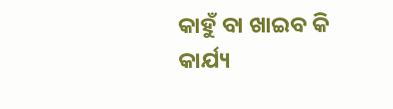କାହୁଁ ବା ଖାଇବ କି କାର୍ଯ୍ୟ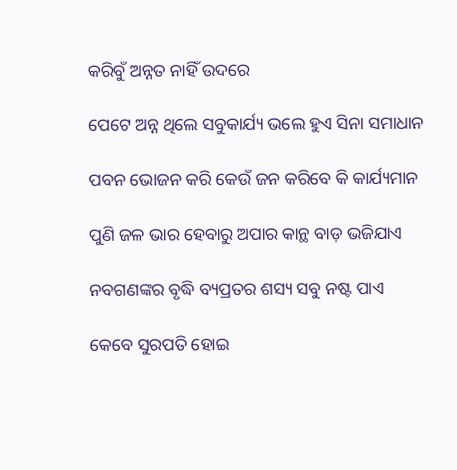କରିବୁଁ ଅନ୍ନତ ନାହିଁ ଉଦରେ

ପେଟେ ଅନ୍ନ ଥିଲେ ସବୁକାର୍ଯ୍ୟ ଭଲେ ହୁଏ ସିନା ସମାଧାନ

ପବନ ଭୋଜନ କରି କେଉଁ ଜନ କରିବେ କି କାର୍ଯ୍ୟମାନ

ପୁଣି ଜଳ ଭାର ହେବାରୁ ଅପାର କାନ୍ଥ ବାଡ଼ ଭଜିଯାଏ

ନବଗଣଙ୍କର ବୃଦ୍ଧି ବ୍ୟପ୍ରତର ଶସ୍ୟ ସବୁ ନଷ୍ଟ ପାଏ

କେବେ ସୁରପତି ହୋଇ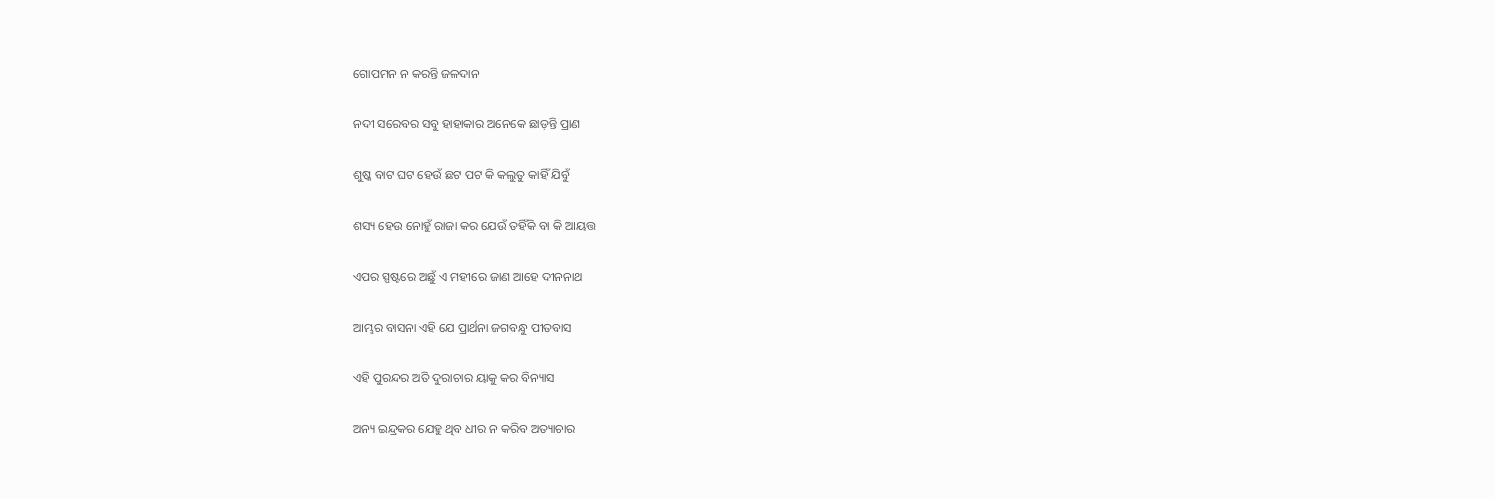ଗୋପମନ ନ କରନ୍ତି ଜଳଦାନ

ନଦୀ ସରେବର ସବୁ ହାହାକାର ଅନେକେ ଛାଡ଼ନ୍ତି ପ୍ରାଣ

ଶୁଷ୍କ ବାଟ ଘଟ ହେଉଁ ଛଟ ପଟ କି କଲୁତୁ କାହିଁ ଯିବୁଁ

ଶସ୍ୟ ହେଉ ନୋହୁଁ ରାଜା କର ଯେଉଁ ତହିଁକି ବା କି ଆୟତ୍ତ

ଏପର ସ୍ପଷ୍ଟରେ ଅଛୁଁ ଏ ମହୀରେ ଜାଣ ଆହେ ଦୀନନାଥ

ଆମ୍ଭର ବାସନା ଏହି ଯେ ପ୍ରାର୍ଥନା ଜଗବନ୍ଧୁ ପୀତବାସ

ଏହି ପୁରନ୍ଦର ଅତି ଦୁରାଚାର ୟାକୁ କର ବିନ୍ୟାସ

ଅନ୍ୟ ଇନ୍ଦ୍ରକର ଯେହୁ ଥିବ ଧୀର ନ କରିବ ଅତ୍ୟାଚାର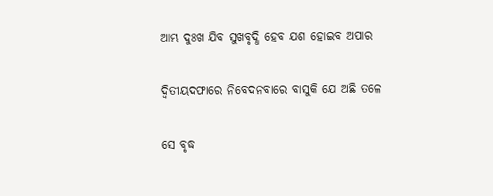ଆମ୍ଭ ଦୁଃଖ ଯିବ ସୁଖବୃଦ୍ଧି ହେବ ଯଶ ହୋଇବ ଅପାର

ଦ୍ୱିତୀୟଦଫାରେ ନିବେଦନବାରେ ବାସୁକି ଯେ ଅଛି ତଳେ

ସେ ବୃଦ୍ଧ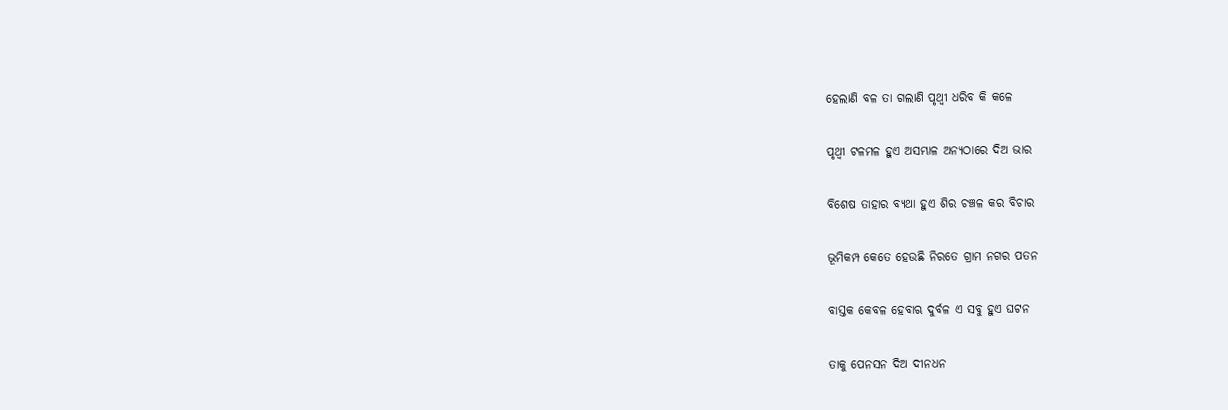ହେଲାଣି ବଳ ତା ଗଲାଣି ପୃଥ୍ୱୀ ଧରିବ କି କଳେ

ପୃଥ୍ୱୀ ଟଳମଳ ହୁଏ ଅସମ୍ଭାଳ ଅନ୍ୟଠାରେ ଦିଅ ଭାର

ବିଶେଷ ତାହାର ବ୍ୟଥା ହୁଏ ଶିର ଚଞ୍ଚଳ କର ବିଚାର

ଭୂମିକମ୍ପ କେତେ ହେଉଛି ନିରତେ ଗ୍ରାମ ନଗର ପତନ

ବାସ୍ତକ କେବଳ ହେବାଋ ଦୁର୍ବଳ ଏ ସବୁ ହୁଏ ଘଟନ

ତାକୁ ପେନସନ ଦିଅ ଦୀନଧନ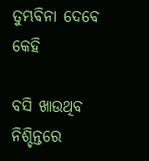ତୁମ୍ଭବିନା ଦେବେ କେହି

ବସି ଖାଉଥିବ ନିଶ୍ଚିନ୍ତରେ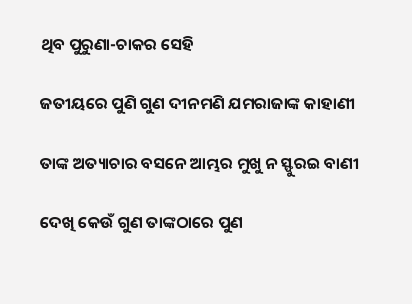ଥିବ ପୁରୁଣା-ଚାକର ସେହି

ଜତୀୟରେ ପୁଣି ଗୁଣ ଦୀନମଣି ଯମରାଜାଙ୍କ କାହାଣୀ

ତାଙ୍କ ଅତ୍ୟାଚାର ବସନେ ଆମ୍ଭର ମୁଖୁ ନ ସ୍ଫୁରଇ ବାଣୀ

ଦେଖି କେଉଁ ଗୁଣ ତାଙ୍କଠାରେ ପୁଣ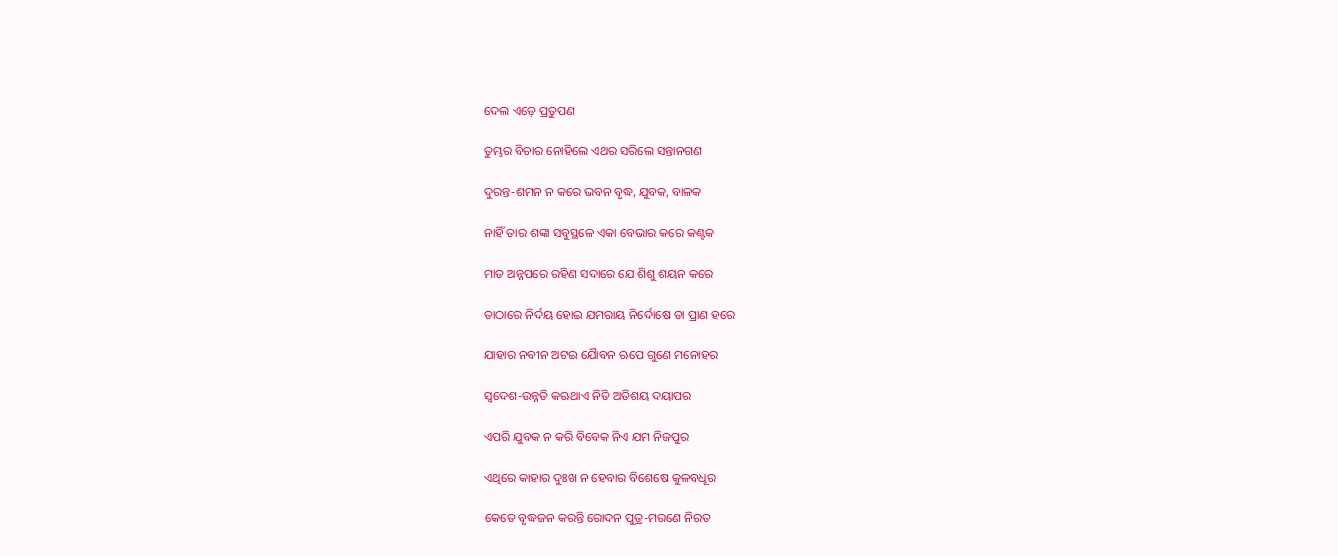ଦେଲ ଏଡ଼େ ପ୍ରତୁପଣ

ତୁମ୍ଭର ବିଚାର ନୋହିଲେ ଏଥର ସରିଲେ ସନ୍ତାନଗଣ

ଦୁରନ୍ତ-ଶମନ ନ କରେ ଭବନ ବୃଦ୍ଧ, ଯୁବକ, ବାଳକ

ନାହିଁ ତାର ଶଙ୍କା ସବୁସ୍ଥଳେ ଏକା ବେଭାର କରେ କଣ୍ଟକ

ମାତ ଅନ୍ନପରେ ରହିଣ ସଦାରେ ଯେ ଶିଶୁ ଶୟନ କରେ

ତାଠାରେ ନିର୍ଦୟ ହୋଇ ଯମରାୟ ନିର୍ଦୋଷେ ତା ପ୍ରାଣ ହରେ

ଯାହାର ନବୀନ ଅଟଇ ଯୈାବନ ଋପେ ଗୁଣେ ମନୋହର

ସ୍ୱଦେଶ-ଉନ୍ନତି କଋଥାଏ ନିତି ଅତିଶୟ ଦୟାପର

ଏପରି ଯୁବକ ନ କରି ବିବେକ ନିଏ ଯମ ନିଜପୁର

ଏଥିରେ କାହାର ଦୁଃଖ ନ ହେବାର ବିଶେଷେ କୁଳବଧୂର

କେତେ ବୃଦ୍ଧଜନ କରନ୍ତି ରୋଦନ ପୁତ୍ର-ମରଣେ ନିରତ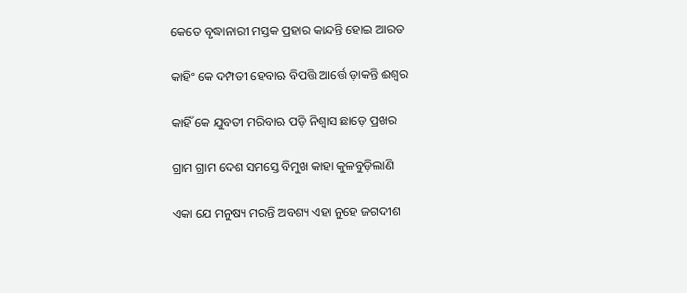କେତେ ବୃଦ୍ଧାନାରୀ ମସ୍ତକ ପ୍ରହାର କାନ୍ଦନ୍ତି ହୋଇ ଆରତ

କାହିଂ କେ ଦମ୍ପତୀ ହେବାଋ ବିପତ୍ତି ଆର୍ତ୍ତେ ଡ଼ାକନ୍ତି ଈଶ୍ୱର

କାହିଁ କେ ଯୁବତୀ ମରିବାଋ ପଡ଼ି ନିଶ୍ୱାସ ଛାଡ଼େ ପ୍ରଖର

ଗ୍ରାମ ଗ୍ରାମ ଦେଶ ସମସ୍ତେ ବିମୁଖ କାହା କୁଳବୁଡ଼ିଲାଣି

ଏକା ଯେ ମନୁଷ୍ୟ ମରନ୍ତି ଅବଶ୍ୟ ଏହା ନୁହେ ଜଗଦୀଶ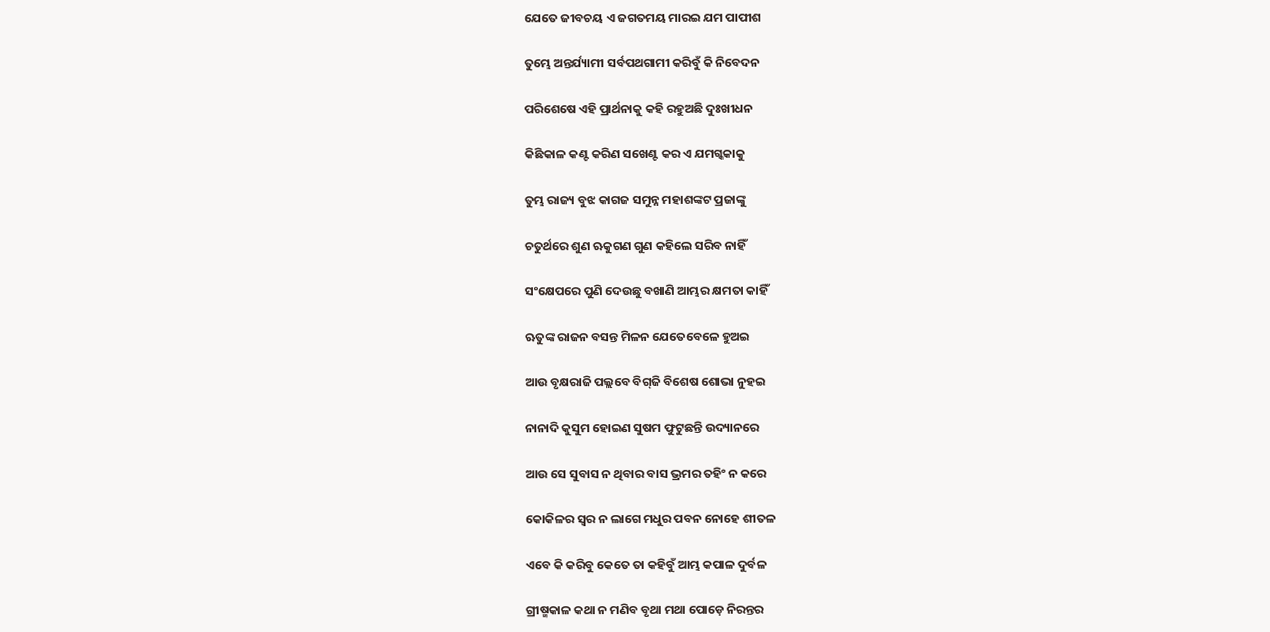ଯେତେ ଜୀବଚୟ ଏ ଜଗତମୟ ମାରଇ ଯମ ପାପୀଶ

ତୁମ୍ଭେ ଅନ୍ତର୍ଯ୍ୟାମୀ ସର୍ବପଥଗାମୀ କରିବୁଁ କି ନିବେଦନ

ପରିଶେଷେ ଏହି ପ୍ରାର୍ଥନାକୁ କହି ରହୁଅଛି ଦୁଃଖୀଧନ

କିଛିକାଳ କଣ୍ଟ କରିଣ ସଖେଣ୍ଟ କର ଏ ଯମଗ୍କକାକୁ

ତୁମ୍ଭ ରାଜ୍ୟ ବୁଝ କାଗଜ ସମୁନ୍ନ ମହାଶଙ୍କଟ ପ୍ରଜାଙ୍କୁ

ଚତୁର୍ଥରେ ଶୁଣ ଋକୁଗଣ ଗୁଣ କହିଲେ ସରିବ ନାହିଁ

ସଂକ୍ଷେପରେ ପୁଣି ଦେଉଛୁ ବଖାଣି ଆମ୍ଭର କ୍ଷମତା କାହିଁ

ଋତୁଙ୍କ ରାଜନ ବସନ୍ତ ମିଳନ ଯେତେବେଳେ ହୁଅଇ

ଆଉ ବୃକ୍ଷରାଜି ପଲ୍ଲବେ ବିଗ୍‌ଜି ବିଶେଷ ଶୋଭା ନୁହଇ

ନାନାଦି କୁସୁମ ହୋଇଣ ସୁଷମ ଫୁଟୁଛନ୍ତି ଉଦ୍ୟାନରେ

ଆଉ ସେ ସୁବାସ ନ ଥିବାର ବାସ ଭ୍ରମର ତହିଂ ନ କରେ

କୋକିଳର ସ୍ୱର ନ ଲାଗେ ମଧୁର ପବନ ନୋହେ ଶୀତଳ

ଏବେ କି କରିବୁ କେତେ ତା କହିବୁଁ ଆମ୍ଭ କପାଳ ଦୁର୍ବଳ

ଗ୍ରୀଷ୍ମକାଳ କଥା ନ ମଣିବ ବୃଥା ମଥା ପୋଡ଼େ ନିରନ୍ତର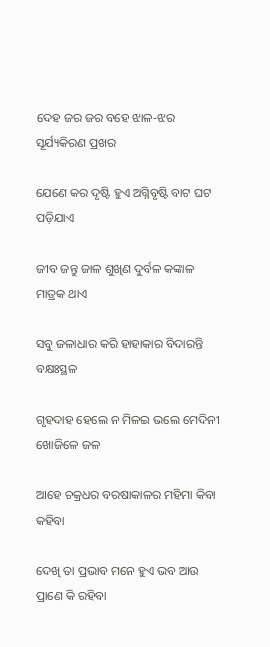ଦେହ ଜର ଜର ବହେ ଝାଳ-ଝର ସୂର୍ଯ୍ୟକିରଣ ପ୍ରଖର

ଯେଣେ କର ଦୃଷ୍ଟି ହୁଏ ଅଗ୍ନିବୃଷ୍ଟି ବାଟ ଘଟ ପଡ଼ିଯାଏ

ଜୀବ ଜନ୍ତୁ ଜାଳ ଶୁଖିଣ ଦୁର୍ବଳ କଙ୍କାଳ ମାତ୍ରକ ଥାଏ

ସବୁ ଜଳାଧାର କରି ହାହାକାର ବିଦାରନ୍ତି ବକ୍ଷଃସ୍ଥଳ

ଗୃହଦାହ ହେଲେ ନ ମିଳଇ ଭଲେ ମେଦିନୀ ଖୋଜିଳେ ଜଳ

ଆହେ ଚକ୍ରଧର ବରଷାକାଳର ମହିମା କିବା କହିବା

ଦେଖି ତା ପ୍ରଭାବ ମନେ ହୁଏ ଭବ ଆଉ ପ୍ରାଣେ କି ରହିବା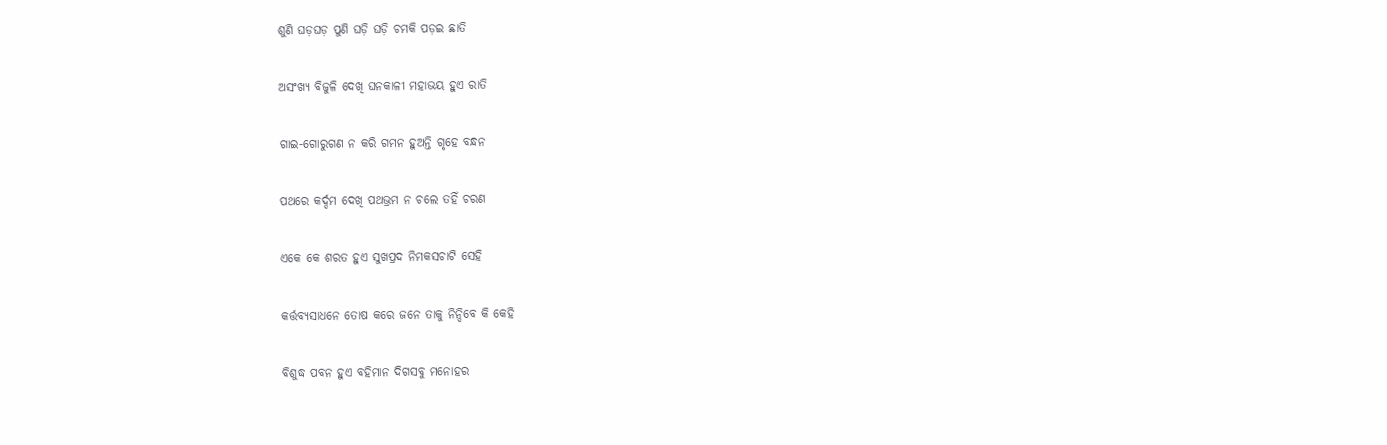ଶୁଣି ଘଡ଼ଘଡ଼ ପୁଣି ଘଡ଼ି ଘଡ଼ି ଚମକି ପଡ଼ଇ ଛାତି

ଅସଂଖ୍ୟ ବିଜୁଳି ଦେଖି ଘନକାଳୀ ମହାଭୟ ହୁଏ ରାତି

ଗାଇ-ଗୋରୁଗଣ ନ କରି ଗମନ ହୁଅନ୍ତି ଗୃହେ ବନ୍ଧନ

ପଥରେ କର୍ଦ୍ଦମ ଦେଖି ପଥଭ୍ରମ ନ ଚଲେ ତହିଁ ଚରଣ

ଏକେ କେ ଶରତ ହୁଏ ସୁଖପ୍ରଦ ନିମକସଚାଟି ସେହି

କର୍ତ୍ତବ୍ୟସାଧନେ ତୋଷ କରେ ଜନେ ତାକୁ ନିନ୍ଦିବେ କି କେହି

ବିଶୁଦ୍ଧ ପବନ ହୁଏ ବହିମାନ ଦିଗସବୁ ମନୋହର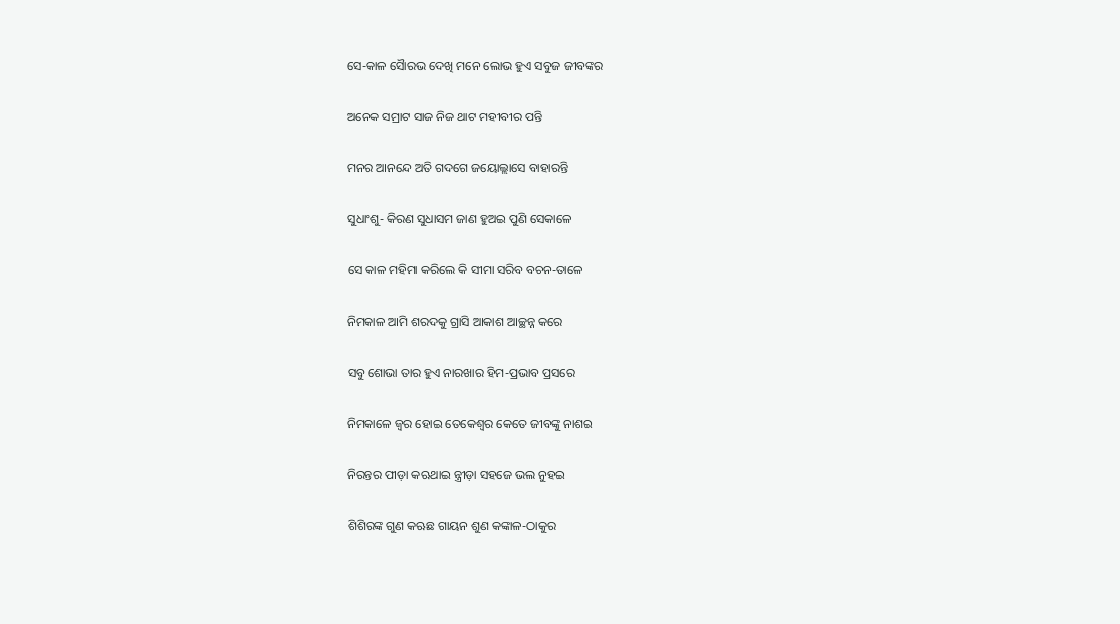ସେ-କାଳ ସୈାରଭ ଦେଖି ମନେ ଲୋଭ ହୁଏ ସବୁଜ ଜୀବଙ୍କର

ଅନେକ ସମ୍ରାଟ ସାଜ ନିଜ ଥାଟ ମହୀବୀର ପନ୍ତି

ମନର ଆନନ୍ଦେ ଅତି ଗଦଗେ ଜୟୋଲ୍ଲାସେ ବାହାରନ୍ତି

ସୁଧାଂଶୁ- କିରଣ ସୁଧାସମ ଜାଣ ହୁଅଇ ପୁଣି ସେକାଳେ

ସେ କାଳ ମହିମା କରିଲେ କି ସୀମା ସରିବ ବଚନ-ତାଳେ

ନିମକାଳ ଆମି ଶରଦକୁ ଗ୍ରାସି ଆକାଶ ଆଚ୍ଛନ୍ନ କରେ

ସବୁ ଶୋଭା ତାର ହୁଏ ନାରଖାର ହିମ-ପ୍ରଭାବ ପ୍ରସରେ

ନିମକାଳେ ଜ୍ୱର ହୋଇ ତେକେଶ୍ୱର କେତେ ଜୀବଙ୍କୁ ନାଶଇ

ନିରନ୍ତର ପୀଡ଼ା କଋଥାଇ ନ୍ତ୍ରୀଡ଼ା ସହଜେ ଭଲ ନୁହଇ

ଶିଶିରଙ୍କ ଗୁଣ କଋଛ ଗାୟନ ଶୁଣ କଙ୍କାଳ-ଠାକୁର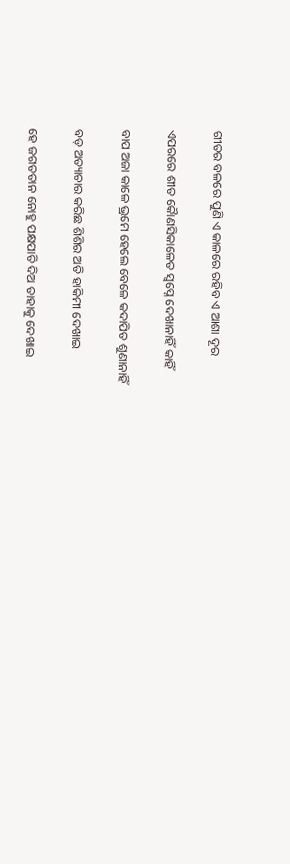ଗୀତର ବଳରେ ପୁଣି ଏ କାଳରେ ରହିବ ଏ ଆଶା ଦୂର

ଏପରରେ ଶୀତ କୈାଣସିକାଳେତ ସ୍ୱପ୍ନେ ଦେଖାନାହିଁ କାହିଁ

ବାପ ଅଜା କାଳେ ଭ୍ରମେ ହେଲେ ବେଳେ କଦାପିତ ଶୁଣାନାହିଁ

ବଡ଼ ଅତ୍ୟାଚାର କରିଛ ଶିଶିର ଅତି ହାକିମୀ ଦେଖାଇ

ହେ ଜଗତତାନ ନୋହୁ ପକ୍ଷପାତି ଦିଅ ତାହାକୁ ଦେଖାଇ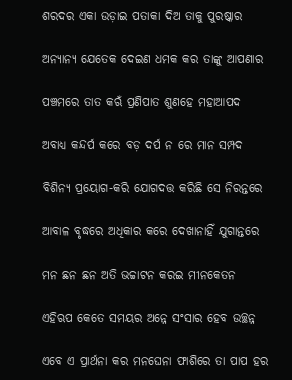ଶରଦର ଏକା ଉଡ଼ାଇ ପତାକା ଦିଅ ତାକୁ ପୁରଷ୍କାର

ଅନ୍ୟାନ୍ୟ ଯେତେକ ଦେଇଣ ଧମକ କର ତାଙ୍କୁ ଆପଣାର

ପଞ୍ଚମରେ ତାତ କଋଁ ପ୍ରଣିପାତ ଶୁଣହେ ମହାଆପଦ

ଅବାଧ୍ୟ କନ୍ଦର୍ପ କରେ ବଡ଼ ଦର୍ପ ନ ରେ ମାନ ସମ୍ପଦ

ବିଶିନ୍ୟ ପ୍ରୟୋଗ-କରି ଯୋଗଦତ୍ତ କରିଛି ସେ ନିରନ୍ତରେ

ଆବାଳ ବୃଦ୍ଧରେ ଅଧିକାର କରେ ଦେଖାନାହିଁ ଯୁଗାନ୍ତରେ

ମନ ଛନ ଛନ ଅତି ଭଚ୍ଚାଟନ କରଇ ମୀନକେତନ

ଏହିଋପ କେତେ ସମୟର ଅନ୍ନେ ସଂସାର ହେବ ଉଚ୍ଛନ୍ନ

ଏବେ ଏ ପ୍ରାର୍ଥନା କର ମନଘେନା ଫାଶିରେ ତା ପାପ ହର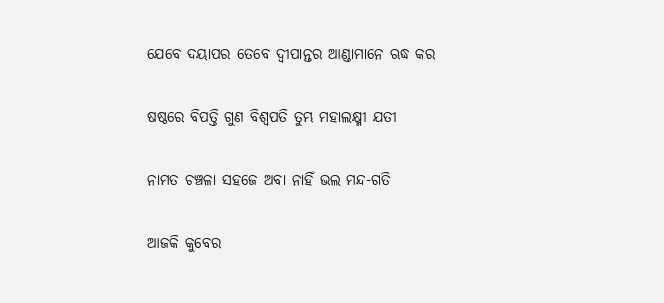ଯେବେ ଦୟାପର ତେବେ ଦ୍ୱୀପାନ୍ତର ଆଣ୍ଡାମାନେ ଋଦ୍ଧ କର

ଷଷ୍ଠରେ ବିପତ୍ତି ଗୁଣ ବିଶ୍ୱପତି ତୁମ୍ଭ ମହାଲକ୍ଷ୍ମୀ ଯତୀ

ନାମତ ଚଞ୍ଚଳା ସହଜେ ଅବା ନାହିଁ ଭଲ ମନ୍ଦ-ଗତି

ଆଜକି କୁବେର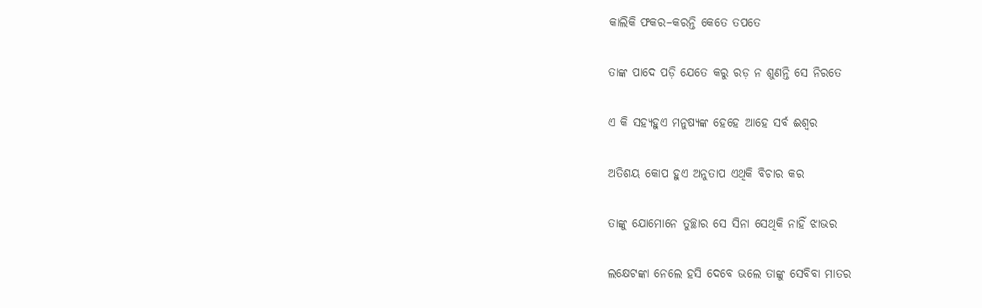କାଲିକି ଫକର–କରନ୍ତି କେତେ ତପତେ

ତାଙ୍କ ପାଦେ ପଡ଼ି ଯେତେ କରୁ ରଡ଼ ନ ଶୁଣନ୍ତି ସେ ନିରତେ

ଏ କି ସହ୍ୟହୁଏ ମନୁଷ୍ୟଙ୍କ ହେହେ ଆହେ ସର୍ବ ଈଶ୍ୱର

ଅତିଶୟ କୋପ ହୁଏ ଅନୁତାପ ଏଥିକି ବିଚାର କର

ତାଙ୍କୁ ଯୋମୋନେ ତୁଚ୍ଛାର ସେ ସିନା ସେଥିକି ନାହିଁ ଝାଭର

ଲକ୍ଷେଟଙ୍କା ନେଲେ ହସି ଦେବେ ଭଲେ ତାଙ୍କୁ ସେବିବା ମାତର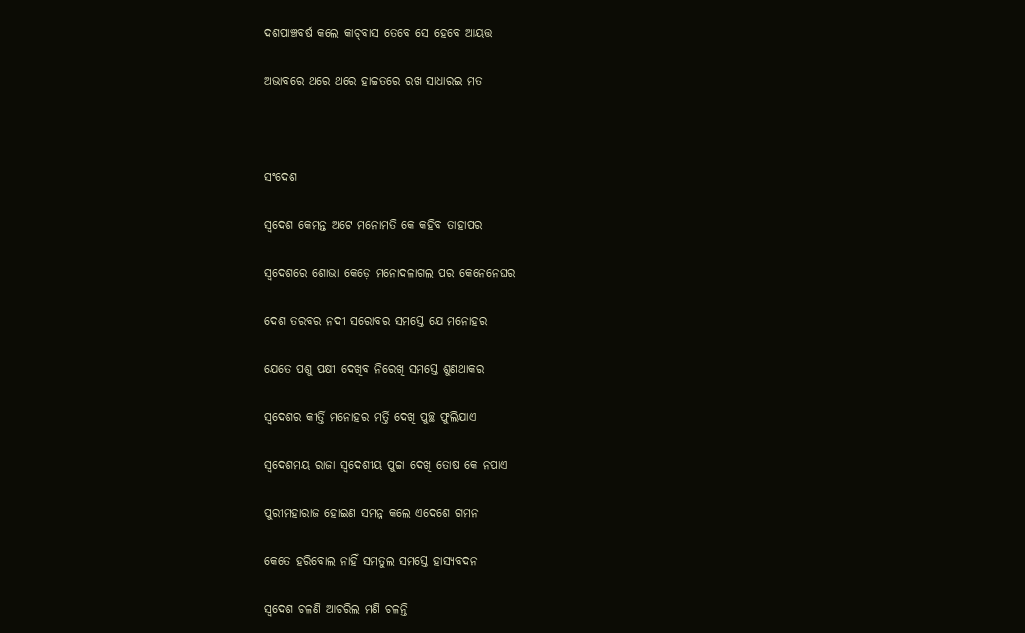ଦଶପାଞ୍ଚବର୍ଷ କଲେ କାଚ୍‌ବାସ ତେବେ ସେ ହେବେ ଆୟତ୍ତ

ଅଭାବରେ ଥରେ ଥରେ ହାଚ୍ଚତରେ ରଖ ସାଧାରଇ ମତ



ସଂଦେଶ

ସ୍ୱଦେଶ କେମନ୍ତ ଅଟେ ମନୋମତି କେ କହିବ ତାହାପର

ସ୍ୱଦେଶରେ ଶୋଭା କେଡ଼େ ମନୋଦଳାଗଲ ପର କେନେନେଘର

ଦେଶ ତରବର ନଦୀ ସରୋବର ସମସ୍ତେ ଯେ ମନୋହର

ଯେତେ ପଶୁ ପକ୍ଷୀ ଦେଖିବ ନିରେଖି ସମସ୍ତେ ଶୁଣଥାକର

ସ୍ୱଦେଶର କୀର୍ତ୍ତି ମନୋହର ମର୍ତ୍ତି ଦେଖି ପୁଚ୍ଛ ଫୁଲିଯାଏ

ସ୍ୱଦେଶମୟ ରାଜା ସ୍ୱଦେଶୀୟ ପୁଚ୍ଚା ଦେଖି ତୋଷ କେ ନପାଏ

ପୁରୀମହାରାଜ ହୋଇଣ ସମନ୍ନ କଲେ ଏଦେଶେ ଗମନ

କେତେ ହରିବୋଲ ନାହିଁ ସମତୁଲ ସମସ୍ତେ ହାସ୍ୟବଦନ

ସ୍ୱଦେଶ ଚଳଣି ଆଚରିଲ ମଣି ଚଳନ୍ତି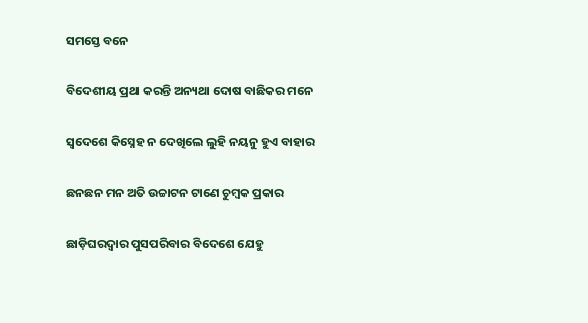ସମସ୍ତେ ବନେ

ବିଦେଶୀୟ ପ୍ରଥା କରନ୍ତି ଅନ୍ୟଥା ଦୋଷ ବାଛିକର ମନେ

ସ୍ୱଦେଶେ କିସ୍ନେହ ନ ଦେଖିଲେ ଲୁହି ନୟନୁ ହୁଏ ବାହାର

ଛନଛନ ମନ ଅତି ଉଚ୍ଚାଟନ ଟାଣେ ଚୁମ୍ବକ ପ୍ରକାର

ଛାଡ଼ିଘରଦ୍ୱାର ପୁସପରିବାର ବିଦେଶେ ଯେହୁ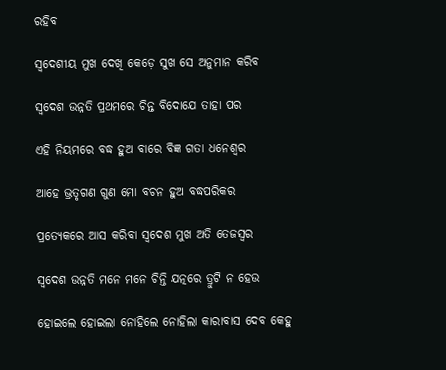ରହିବ

ସ୍ୱଦେଶୀୟ ମୁଖ ଦେଖି କେଡ଼େ ସୁଖ ସେ ଅନୁମାନ କରିବ

ସ୍ୱଦେଶ ଉନ୍ନତି ପ୍ରଥମରେ ଚିନ୍ତ ବିଦୋଯେ ତାହା ପର

ଏହି ନିୟମରେ ବଦ୍ଧ ହୁଅ ବାରେ ବିଜ୍ଞ ଗତା ଧନେଶ୍ୱର

ଆହେ ଭ୍ରତୃଗଣ ଗୁଣ ମୋ ବଚନ ହୁଅ ବଦ୍ଧପରିକର

ପ୍ରତ୍ୟେକରେ ଆସ କରିବା ସ୍ୱଦେଶ ମୁଖ ଅତି ତେଜସ୍ୱର

ସ୍ୱଦେଶ ଉନ୍ନତି ମନେ ମନେ ଚିନ୍ତି ଯତ୍ନରେ ତ୍ରୁଟି ନ ହେଉ

ହୋଇଲେ ହୋଇଲା ନୋହିଲେ ନୋହିଲା କାରାବାସ ଦେବ କେହୁ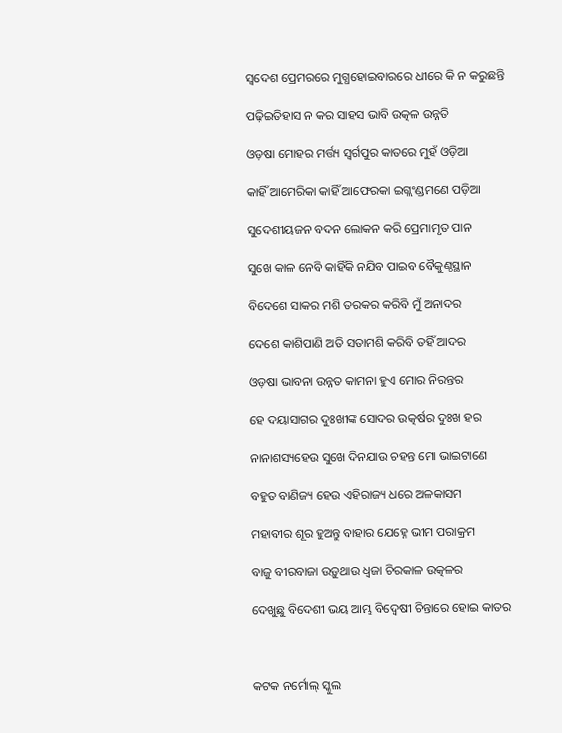ସ୍ୱଦେଶ ପ୍ରେମରରେ ମୁଗ୍ଧହୋଇବାରରେ ଧୀରେ କି ନ କରୁଛନ୍ତି

ପଢ଼ିଇତିହାସ ନ କର ସାହସ ଭାବି ଉତ୍କଳ ଉନ୍ନତି

ଓଡ଼ଷା ମୋହର ମର୍ତ୍ତ୍ୟ ସ୍ୱର୍ଗପୁର କାତରେ ମୁହଁ ଓଡ଼ିଆ

କାହିଁ ଆମେରିକା କାହିଁ ଆଫେରକା ଇଗ୍ଲଂଣ୍ଡମଣେ ପଡ଼ିଆ

ସୁଦେଶୀୟଜନ ବଦନ ଲୋକନ କରି ପ୍ରେମାମୃତ ପାନ

ସୁଖେ କାଳ ନେବି କାହିଁକି ନଯିବ ପାଇବ ବୈକୁଣ୍ଠସ୍ଥାନ

ବିଦେଶେ ସାକର ମଶି ତରକର କରିବି ମୁଁ ଅନାଦର

ଦେଶେ କାଶିପାଣି ଅତି ସତାମଶି କରିବି ତହିଁ ଆଦର

ଓଡ଼ଷା ଭାବନା ଉନ୍ନତ କାମନା ହୁଏ ମୋର ନିରନ୍ତର

ହେ ଦୟାସାଗର ଦୁଃଖୀଙ୍କ ସୋଦର ଉତ୍କର୍ଷର ଦୁଃଖ ହର

ନାନାଶସ୍ୟହେଉ ସୁଖେ ଦିନଯାଉ ଚହନ୍ତ ମୋ ଭାଇଟାଣେ

ବହୁତ ବାଣିଜ୍ୟ ହେଉ ଏହିରାଜ୍ୟ ଧରେ ଅଳକାସମ

ମହାବୀର ଶୂର ହୁଅନ୍ତୁ ବାହାର ଯେହ୍ନେ ଭୀମ ପରାକ୍ରମ

ବାଜୁ ବୀରବାଜା ଉଡ଼ୁଥାଉ ଧ୍ୱଜା ଚିରକାଳ ଉତ୍କଳର

ଦେଖୁଛୁ ବିଦେଶୀ ଭୟ ଆମ୍ଭ ବିଦ୍ୱେଷୀ ଚିନ୍ତାରେ ହୋଇ କାତର



କଟକ ନର୍ମୋଲ୍ ସ୍କୁଲ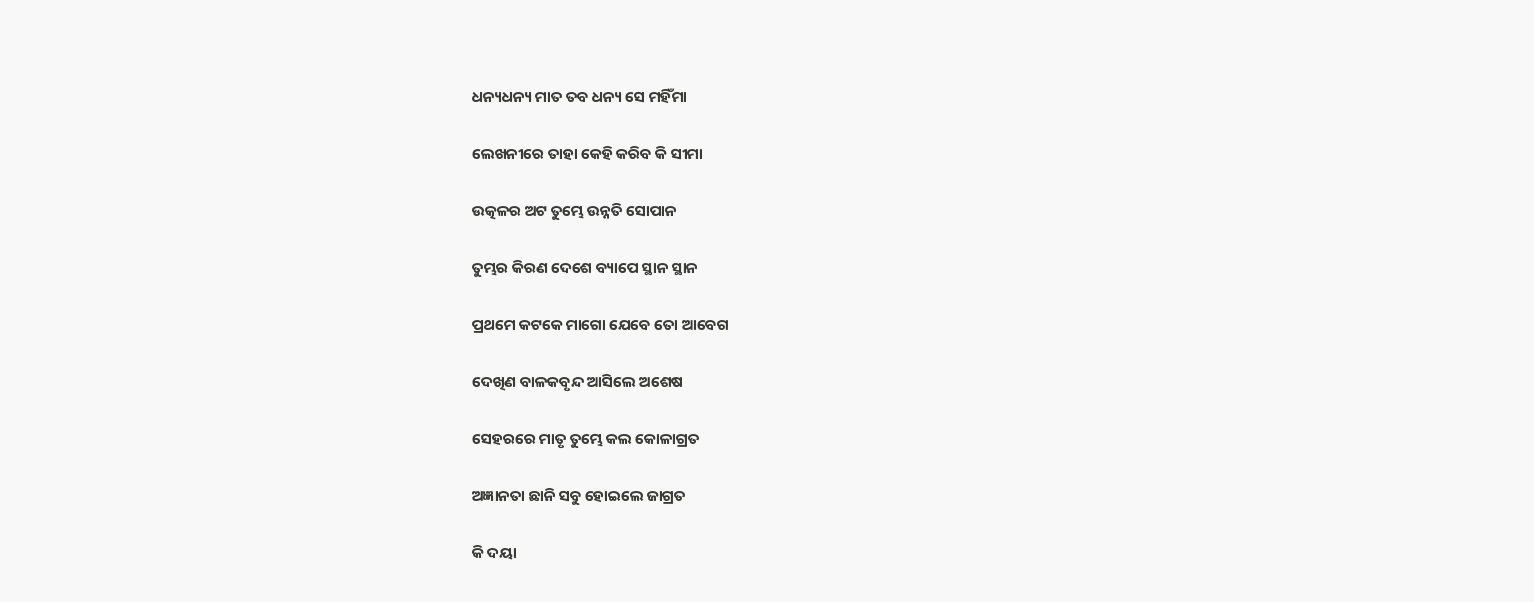ଧନ୍ୟଧନ୍ୟ ମାତ ତବ ଧନ୍ୟ ସେ ମହିଁମା

ଲେଖନୀରେ ତାହା କେହି କରିବ କି ସୀମା

ଉତ୍କଳର ଅଟ ତୁମ୍ଭେ ଉନ୍ନତି ସୋପାନ

ତୁମ୍ଭର କିରଣ ଦେଶେ ବ୍ୟାପେ ସ୍ଥାନ ସ୍ଥାନ

ପ୍ରଥମେ କଟକେ ମାଗୋ ଯେବେ ତୋ ଆବେଗ

ଦେଖିଣ ବାଳକବୃନ୍ଦ ଆସିଲେ ଅଶେଷ

ସେହରରେ ମାତୃ ତୁମ୍ଭେ କଲ କୋଳାଗ୍ରତ

ଅଜ୍ଞାନତା ଛାନି ସବୁ ହୋଇଲେ ଜାଗ୍ରତ

କି ଦୟା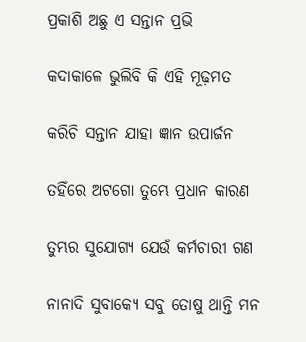ପ୍ରକାଶି ଅଛୁ ଏ ସନ୍ତାନ ପ୍ରଭି

କଦାକାଳେ ଭୁଲିବି କି ଏହି ମୂଢ଼ମତ

କରିଚି ସନ୍ତାନ ଯାହା ଜ୍ଞାନ ଉପାର୍ଜନ

ତହିଁରେ ଅଟଗୋ ତୁମ୍ଭେ ପ୍ରଧାନ କାରଣ

ତୁମ୍ଭର ସୁଯୋଗ୍ୟ ଯେଉଁ କର୍ମଚାରୀ ଗଣ

ନାନାଦି ସୁବାକ୍ୟେ ସବୁ ତୋଷୁ ଥାନ୍ତି ମନ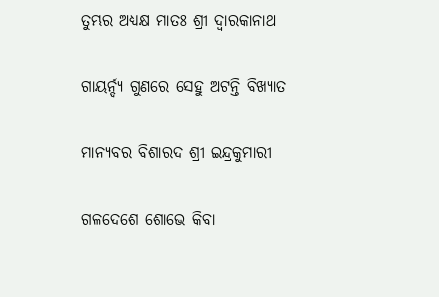ତୁମ୍ଭର ଅଧ୍ୟକ୍ଷ ମାତଃ ଶ୍ରୀ ଦ୍ୱାରକାନାଥ

ଗାୟର୍ନ୍ଦ୍ୟ ଗୁଣରେ ସେହୁ ଅଟନ୍ତି ବିଖ୍ୟାତ

ମାନ୍ୟବର ବିଶାରଦ ଶ୍ରୀ ଇନ୍ଦ୍ରକୁମାରୀ

ଗଳଦେଶେ ଶୋଭେ କିବା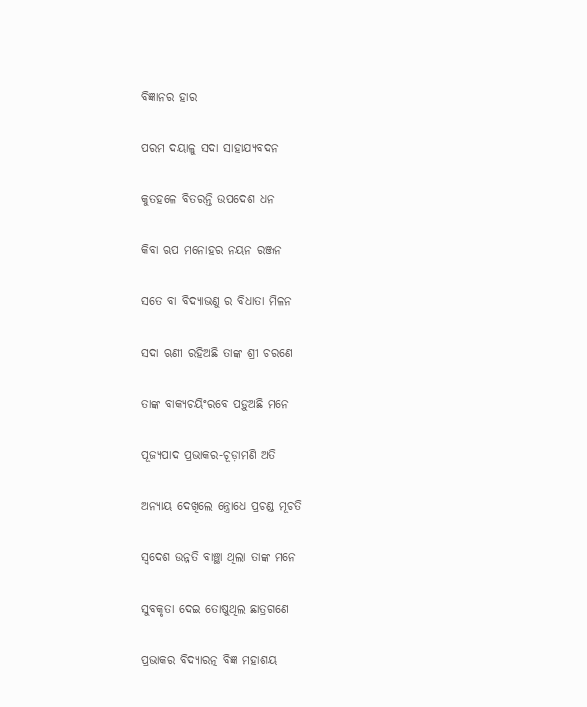ବିଜ୍ଞାନର ହାର

ପରମ ଦୟାଳୁ ସଦା ସାହାଯ୍ୟବଦନ

କୁତହଳେ ବିତରନ୍ତି ଉପଦେଶ ଧନ

କିବା ଋପ ମନୋହର ନୟନ ରଞ୍ଜନ

ସତେ ବା ବିଦ୍ୟାଭଣୁ ର ବିଧାତା ମିଳନ

ସଦା ଋଣୀ ରହିଅଛି ତାଙ୍କ ଶ୍ରୀ ଚରଣେ

ତାଙ୍କ ବାକ୍ୟଚୟିଂରବେ ପଡ଼ୁଅଛି ମନେ

ପୂଜ୍ୟପାଦ ପ୍ରଭାକର-ଚୂଡ଼ାମଣି ଅତି

ଅନ୍ୟାୟ ଦେଖିଲେ ନ୍ତ୍ରୋଧେ ପ୍ରଚଣ୍ଡ ମୂଚତି

ସ୍ୱଦେଶ ଉନ୍ନତି ବାଞ୍ଛା ଥିଲା ତାଙ୍କ ମନେ

ସୁବକୃତା ଦେଇ ତୋଷୁଥିଲ ଛାତ୍ରଗଣେ

ପ୍ରଭାକର ବିଦ୍ୟାରତ୍ନ ବିଜ୍ଞ ମହାଶୟ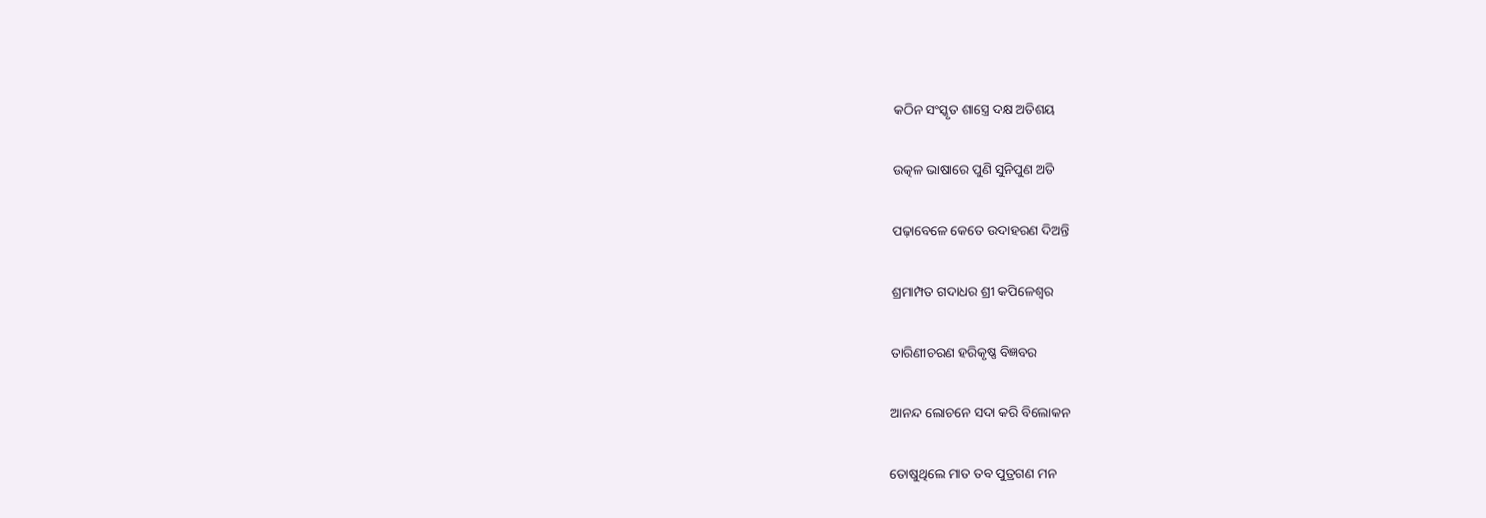କଠିନ ସଂସ୍କୃତ ଶାସ୍ତ୍ରେ ଦକ୍ଷ ଅତିଶୟ

ଉତ୍କଳ ଭାଷାରେ ପୁଣି ସୁନିପୁଣ ଅତି

ପଢ଼ାବେଳେ କେତେ ଉଦାହରଣ ଦିଅନ୍ତି

ଶ୍ରମାମ୍ପତ ଗଦାଧର ଶ୍ରୀ କପିଳେଶ୍ୱର

ତାରିଣୀଚରଣ ହରିକୃଷ୍ଣ ବିଜ୍ଞବର

ଆନନ୍ଦ ଲୋଚନେ ସଦା କରି ବିଲୋକନ

ତୋଷୁଥିଲେ ମାତ ତବ ପୁତ୍ରଗଣ ମନ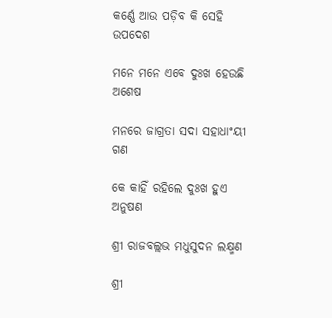କର୍ଣ୍ଣେ ଆଉ ପଡ଼ିବ କି ସେହି ଉପଦେଶ

ମନେ ମନେ ଏବେ ଦୁଃଖ ହେଉଛି ଅଶେଷ

ମନରେ ଜାଗ୍ରତା ସଦା ସହାଧାଂୟୀ ଗଣ

କେ କାହିଁ ରହିଲେ ଦୁଃଖ ହୁଏ ଅନୁଷଣ

ଶ୍ରୀ ରାଜବଲ୍ଲଭ ମଧୁସୁଦନ ଲକ୍ଷ୍ମଣ

ଶ୍ରୀ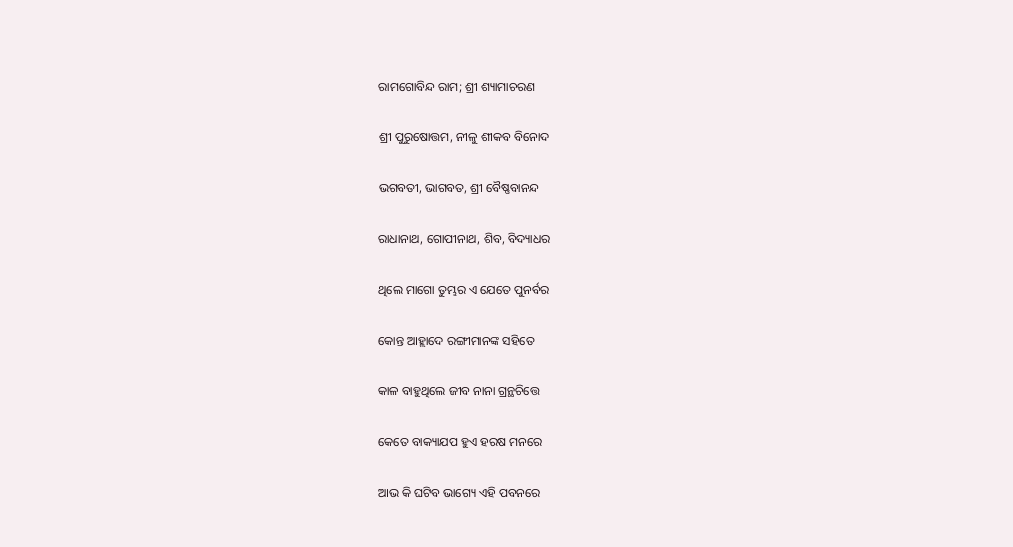ରାମଗୋବିନ୍ଦ ରାମ; ଶ୍ରୀ ଶ୍ୟାମାଚରଣ

ଶ୍ରୀ ପୁରୁଷୋତ୍ତମ, ନୀଳୁ ଶୀକବ ବିନୋଦ

ଭଗବତୀ, ଭାଗବତ, ଶ୍ରୀ ବୈଷ୍ଣବାନନ୍ଦ

ରାଧାନାଥ, ଗୋପୀନାଥ, ଶିବ, ବିଦ୍ୟାଧର

ଥିଲେ ମାଗୋ ତୁମ୍ଭର ଏ ଯେତେ ପୁନର୍ବର

କୋନ୍ତ ଆହ୍ଲାଦେ ରଙ୍ଗୀମାନଙ୍କ ସହିତେ

କାଳ ବାହୁଥିଲେ ଜୀବ ନାନା ଗ୍ରନ୍ଥଚିତ୍ତେ

କେତେ ବାକ୍ୟାଯପ ହୁଏ ହରଷ ମନରେ

ଆଭ କି ଘଟିବ ଭାଗ୍ୟେ ଏହି ପବନରେ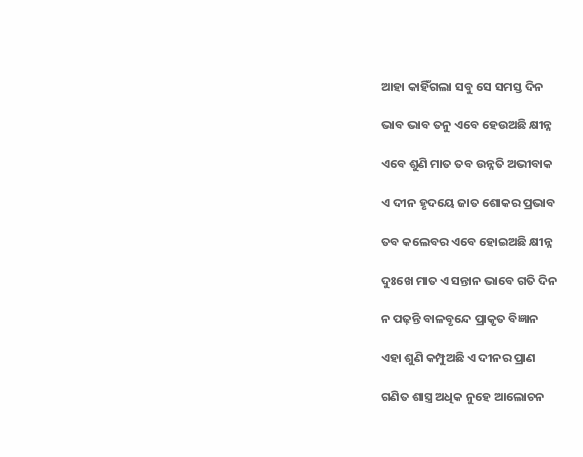ଆହା କାହିଁଗଲା ସବୁ ସେ ସମସ୍ତ ଦିନ

ଭାବ ଭାବ ତନୁ ଏବେ ହେଉଅଛି କ୍ଷୀନ୍ନ

ଏବେ ଶୁଣି ମାତ ତବ ଉନ୍ନତି ଅଭୀବାକ

ଏ ଦୀନ ହୃଦୟେ ଜାତ ଶୋକର ପ୍ରଭାବ

ତବ କଲେବର ଏବେ ହୋଇଅଛି କ୍ଷୀନ୍ନ

ଦୁଃଖେ ମାତ ଏ ସନ୍ତାନ ଭାବେ ଗତି ଦିନ

ନ ପଢ଼ନ୍ତି ବାଳବୃନ୍ଦେ ପ୍ରାକୃତ ବିଜ୍ଞାନ

ଏହା ଶୁଣି କମ୍ପୁଅଛି ଏ ଦୀନର ପ୍ରାଣ

ଗଣିତ ଶାସ୍ତ୍ର ଅଧିକ ନୁହେ ଆଲୋଚନ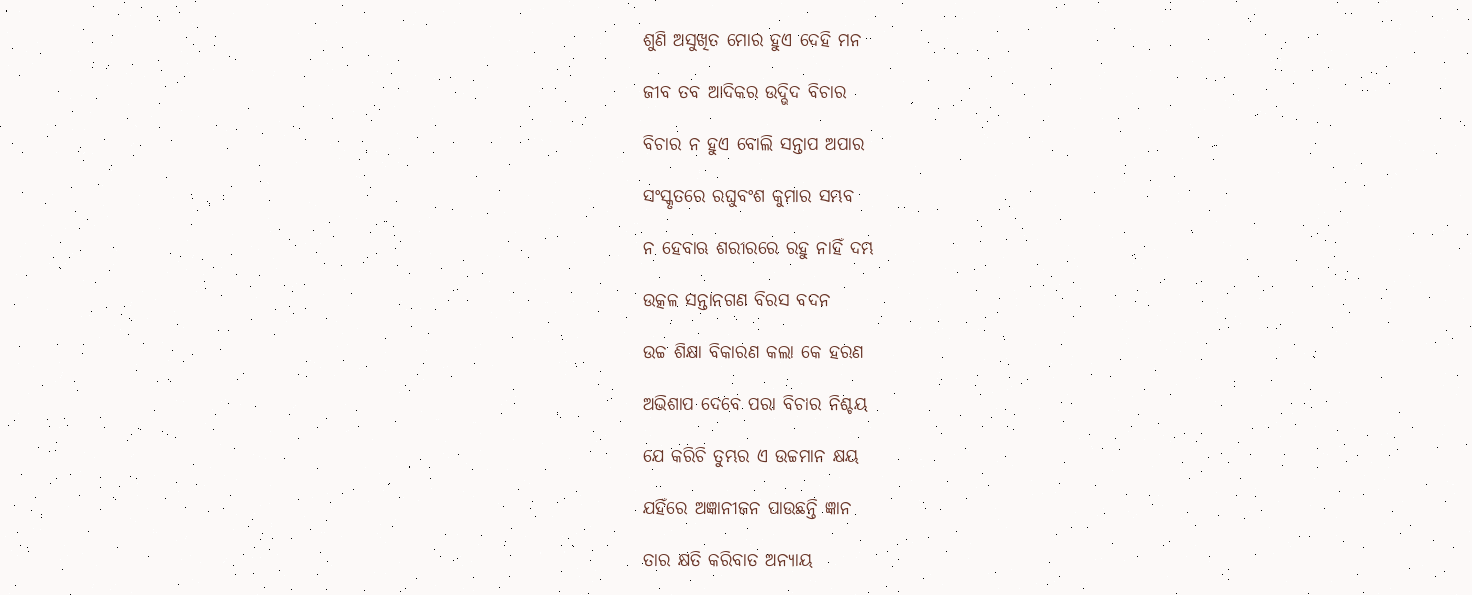ଶୁଣି ଅସୁଖିତ ମୋର ହୁଏ ଦେହି ମନ

ଜୀବ ତବ ଆଦିକର ଉଦ୍ଭିଦ ବିଚାର

ବିଚାର ନ ହୁଏ ବୋଲି ସନ୍ତାପ ଅପାର

ସଂସ୍କୃତରେ ରଘୁବଂଶ କୁମାର ସମ୍ଭବ

ନ ହେବାଋ ଶରୀରରେ ରହୁ ନାହିଁ ଦମ୍ଭ

ଉତ୍କଳ ସନ୍ତାନଗଣ ବିରସ ବଦନ

ଉଚ୍ଚ ଶିକ୍ଷା ବିକାରଣ କଲା କେ ହରଣ

ଅଭିଶାପ ଦେବେ ପରା ବିଚାର ନିଶ୍ଚୟ

ଯେ କରିଚି ତୁମ୍ଭର ଏ ଉଚ୍ଚମାନ କ୍ଷୟ

ଯହିଁରେ ଅଜ୍ଞାନୀଜନ ପାଉଛନ୍ତି ଜ୍ଞାନ

ତାର କ୍ଷତି କରିବାତ ଅନ୍ୟାୟ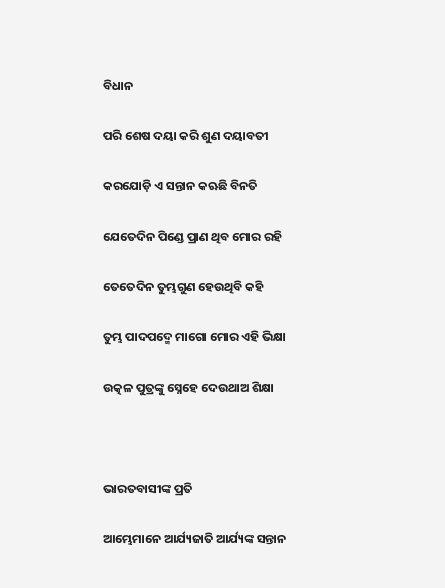ବିଧାନ

ପରି ଶେଷ ଦୟା କରି ଶୁଣ ଦୟାବତୀ

କରଯୋଡ଼ି ଏ ସନ୍ତାନ କଋଛି ବିନତି

ଯେତେଦିନ ପିଣ୍ଡେ ପ୍ରାଣ ଥିବ ମୋର ରହି

ତେତେଦିନ ତୁମ୍ଭଗୁଣ ହେଉଥିବି କହି

ତୁମ୍ଭ ପାଦପଦ୍ମେ ମାଗୋ ମୋର ଏହି ଭିକ୍ଷା

ଉତ୍କଳ ପୁତ୍ରଙ୍କୁ ସ୍ନେହେ ଦେଉଥାଅ ଶିକ୍ଷା



ଭାରତବାସୀଙ୍କ ପ୍ରତି

ଆମ୍ଭେମାନେ ଆର୍ଯ୍ୟଜାତି ଆର୍ଯ୍ୟଙ୍କ ସନ୍ତାନ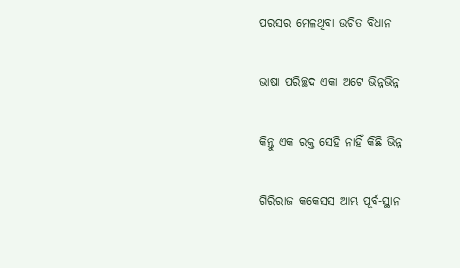ପରସର ମେଳଥିବା ଉଚିତ ବିଧାନ

ଭାଷା ପରିଚ୍ଛଦ ଏକା ଅଟେ ଭିନ୍ନଭିନ୍ନ

କିନ୍ତୁ ଏକ ରକ୍ତ ସେହି ନାହିଁ କିଛି ଭିନ୍ନ

ଗିରିରାଜ କକେସସ ଆମ୍ଭ ପୂର୍ବ-ସ୍ଥାନ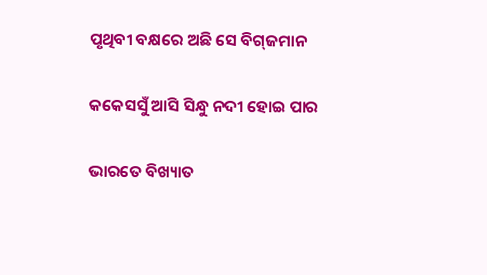ପୃଥିବୀ ବକ୍ଷରେ ଅଛି ସେ ବିଗ୍‌ଜମାନ

କକେସସୁଁ ଆସି ସିନ୍ଧୁ ନଦୀ ହୋଇ ପାର

ଭାରତେ ବିଖ୍ୟାତ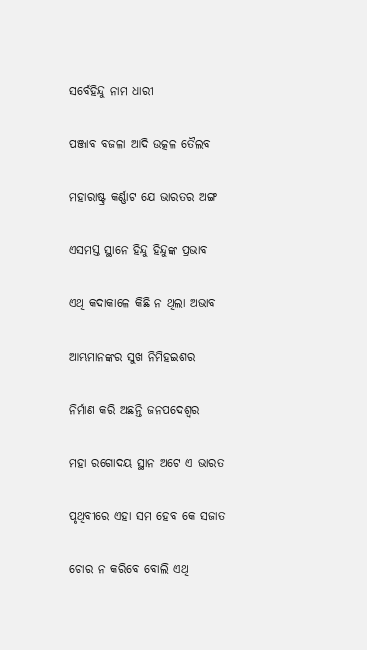ସର୍ବେହିନ୍ଦୁ ନାମ ଧାରୀ

ପଞ୍ଜାବ ବଜଳା ଆଦି ଉତ୍କଳ ତୈଲବ

ମହାରାଷ୍ଟ୍ର କର୍ଣ୍ଣାଟ ଯେ ଭାରତର ଅଙ୍ଗ

ଏସମସ୍ତ ସ୍ଥାନେ ହିନ୍ଦୁ ହିନ୍ଦୁଙ୍କ ପ୍ରଭାବ

ଏଥି କଦାକାଳେ କିଛି ନ ଥିଲା ଅଭାବ

ଆମ୍ଭମାନଙ୍କର ସୁଖ ନିମିହଇଶର

ନିର୍ମାଣ କରି ଅଛନ୍ତି ଜନପଦେଶ୍ୱର

ମହା ରଗୋଦୟ ସ୍ଥାନ ଅଟେ ଏ ଭାରତ

ପୃଥିବୀରେ ଏହା ସମ ହେବ କେ ସଜାତ

ଚୋର ନ କରିବେ ବୋଲି ଏଥି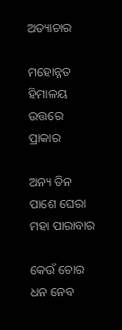ଅତ୍ୟାଚାର

ମହୋନ୍ନତ ହିମାଳୟ ଉତ୍ତରେ ପ୍ରାକାର

ଅନ୍ୟ ତିନ ପାଶେ ଘେରା ମହା ପାରାବାର

କେଉଁ ଚୋର ଧନ ନେବ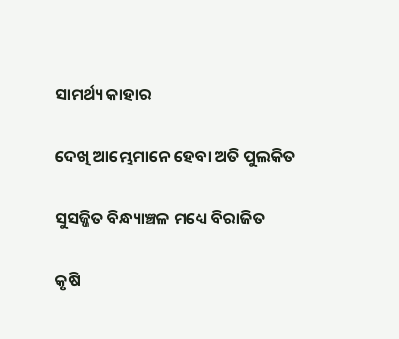ସାମର୍ଥ୍ୟ କାହାର

ଦେଖି ଆମ୍ଭେମାନେ ହେବା ଅତି ପୁଲକିତ

ସୁସଜ୍ଜିତ ବିନ୍ଧ୍ୟାଞ୍ଚଳ ମଧ୍ୟେ ବିରାଜିତ

କୃଷି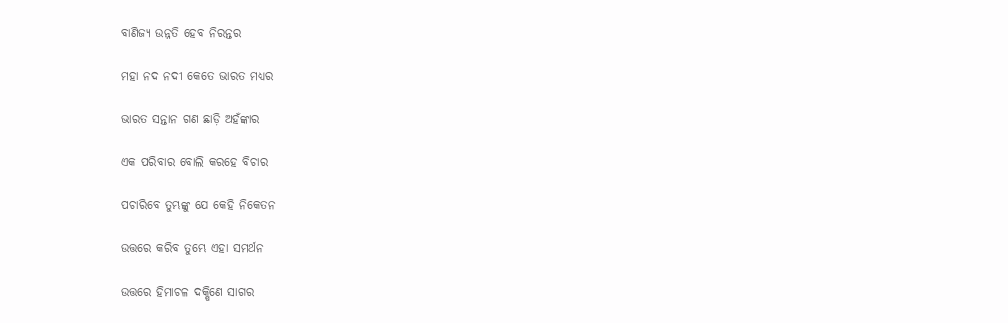ବାଣିଜ୍ୟ ଉନ୍ନତି ହେବ ନିରନ୍ତର

ମହା ନଦ ନଦୀ କେତେ ଭାରତ ମଧ୍ୟର

ଭାରତ ସନ୍ତାନ ଗଣ ଛାଡ଼ି ଅହଁଙ୍କାର

ଏକ ପରିବାର ବୋଲି କରହେ ବିଚାର

ପଚାରିବେ ତୁମ୍ଭଙ୍କୁ ଯେ କେହି ନିକେତନ

ଉତ୍ତରେ କରିବ ତୁମ୍ଭେ ଏହା ସମର୍ଥନ

ଉତ୍ତରେ ହିମାଚଳ ଦକ୍ଷିଣେ ସାଗର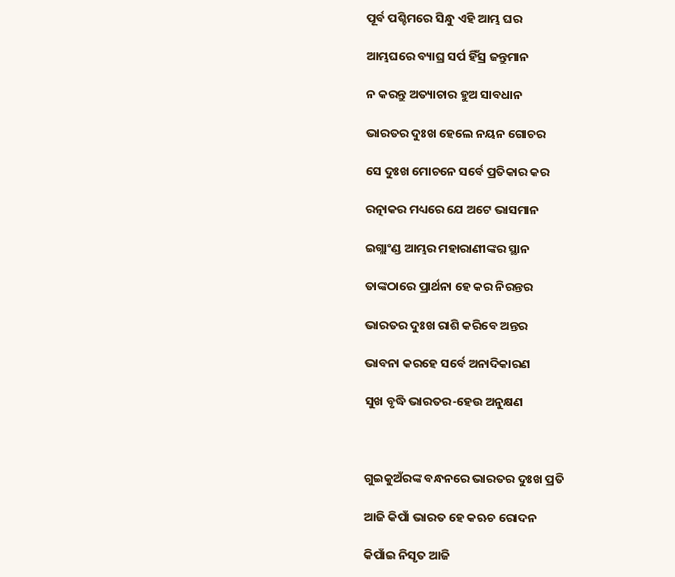ପୂର୍ବ ପଶ୍ଚିମରେ ସିନ୍ଧୁ ଏହି ଆମ୍ଭ ଘର

ଆମ୍ଭଘରେ ବ୍ୟାଘ୍ର ସର୍ପ ହିଁସ୍ର ଜନ୍ତୁମାନ

ନ କରନ୍ତୁ ଅତ୍ୟାଚାର ହୁଅ ସାବଧାନ

ଭାରତର ଦୁଃଖ ହେଲେ ନୟନ ଗୋଚର

ସେ ଦୁଃଖ ମୋଚନେ ସର୍ବେ ପ୍ରତିକାର କର

ରତ୍ନାକର ମଧ୍ୟରେ ଯେ ଅଟେ ଭାସମାନ

ଇଗ୍ଲାଂଣ୍ଡ ଆମ୍ଭର ମହାରାଣୀଙ୍କର ସ୍ଥାନ

ତାଙ୍କଠାରେ ପ୍ରାର୍ଥନା ହେ କର ନିରନ୍ତର

ଭାରତର ଦୁଃଖ ରାଶି କରିବେ ଅନ୍ତର

ଭାବନା କରହେ ସର୍ବେ ଅନାଦିକାରଣ

ସୁଖ ବୃଦ୍ଧି ଭାରତର-ହେଉ ଅନୁକ୍ଷଣ



ଗୁଇକୁଅଁରଙ୍କ ବନ୍ଧନରେ ଭାରତର ଦୁଃଖ ପ୍ରତି

ଆଜି କିପାଁ ଭାରତ ହେ କଋଚ ରୋଦନ

କିପାଁଇ ନିସୃତ ଆଜି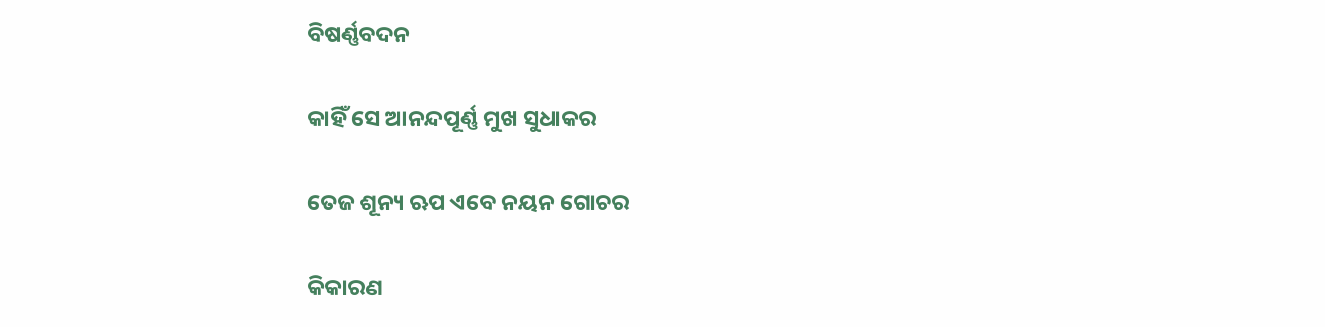ବିଷର୍ଣ୍ଣବଦନ

କାହିଁ ସେ ଆନନ୍ଦପୂର୍ଣ୍ଣ ମୁଖ ସୁଧାକର

ତେଜ ଶୂନ୍ୟ ଋପ ଏବେ ନୟନ ଗୋଚର

କିକାରଣ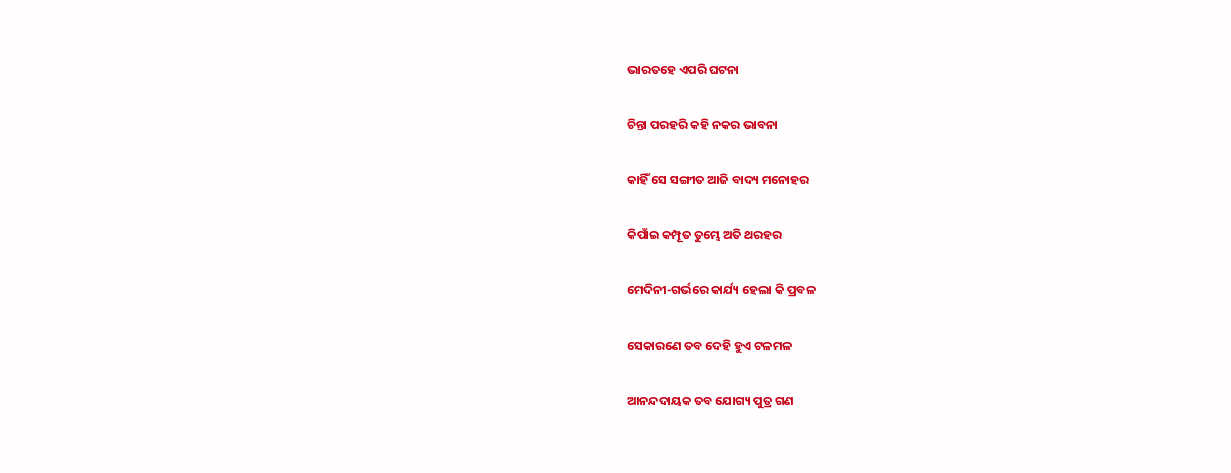ଭାରତହେ ଏପରି ଘଟନା

ଚିନ୍ତା ପରହରି କହି ନକର ଭାବନା

କାହିଁ ସେ ସଙ୍ଗୀତ ଆଜି ବାଦ୍ୟ ମନୋହର

କିପାଁଇ କମ୍ପୂତ ତୁମ୍ଭେ ଅତି ଥରହର

ମେଦିନୀ-ଗର୍ଭରେ କାର୍ଯ୍ୟ ହେଲା କି ପ୍ରବଳ

ସେକାରଣେ ତବ ଦେହି ହୁଏ ଟଳମଳ

ଆନନ୍ଦଦାୟକ ତବ ଯୋଗ୍ୟ ପୁତ୍ର ଗଣ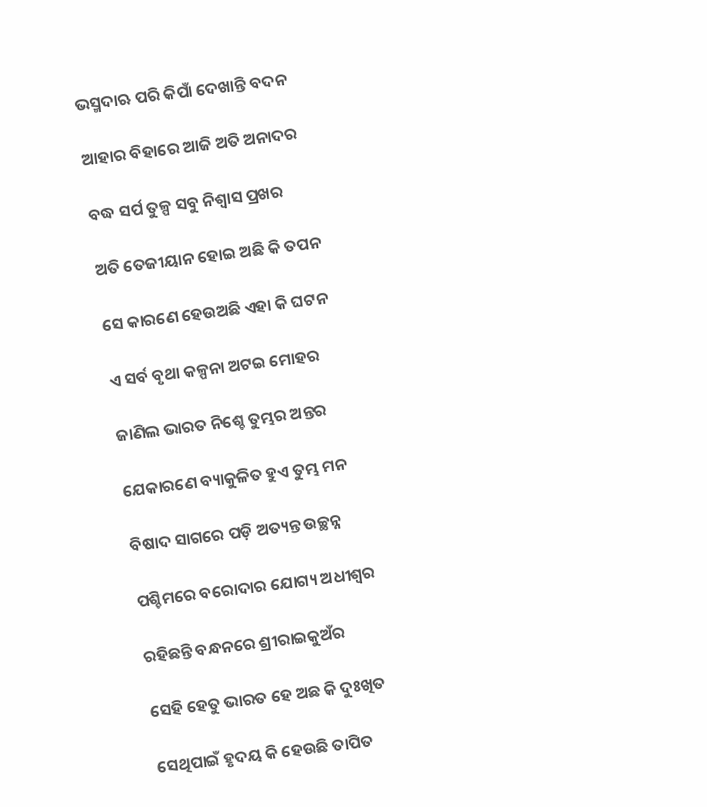ଭସ୍ମଦାଋ ପରି କିପାଁ ଦେଖାନ୍ତି ବଦନ

ଆହାର ବିହାରେ ଆଜି ଅତି ଅନାଦର

ବଦ୍ଧ ସର୍ପ ତୁଳ୍ପ ସବୁ ନିଶ୍ୱାସ ପ୍ରଖର

ଅତି ତେଜୀୟାନ ହୋଇ ଅଛି କି ତପନ

ସେ କାରଣେ ହେଉଅଛି ଏହା କି ଘଟନ

ଏ ସର୍ବ ବୃଥା କଳ୍ପନା ଅଟଇ ମୋହର

ଜାଣିଲ ଭାରତ ନିଶ୍ଚେ ତୁମ୍ଭର ଅନ୍ତର

ଯେକାରଣେ ବ୍ୟାକୁଳିତ ହୁଏ ତୁମ୍ଭ ମନ

ବିଷାଦ ସାଗରେ ପଡ଼ି ଅତ୍ୟନ୍ତ ଉଚ୍ଛନ୍ନ

ପଶ୍ଚିମରେ ବରୋଦାର ଯୋଗ୍ୟ ଅଧୀଶ୍ୱର

ରହିଛନ୍ତି ବନ୍ଧନରେ ଶ୍ରୀରାଇକୁଅଁର

ସେହି ହେତୁ ଭାରତ ହେ ଅଛ କି ଦୁଃଖିତ

ସେଥିପାଇଁ ହୃଦୟ କି ହେଉଛି ତାପିତ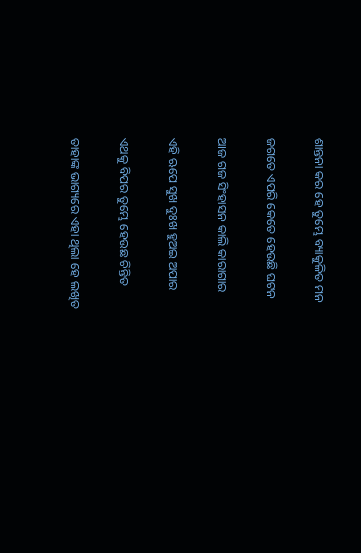ଶାନ୍ତନା କର ହେ ତୁମ୍ଭେ ବ୍ୟାକୁଳିତ ମନ

ଜଗତେ ଏପରି କେତେ ହେଉଛି ଘଟନ

ଆଜ ଗଜ ସିଂହାସନ କାଲି କାରାଗାର

ଏହି ଋପେ ସୁଖ ଦୁଃଖ ହୁଅଇ ଅପାର

ଏଥକୁ ବିପର ତୁମ୍ଭେ ହେଉଛ ଚିନ୍ତିତ

ତାହାଙ୍କ ଭାଗ୍ୟରେ ଏହା ଥିଲା ହେ ଲଖିତ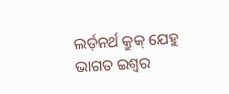ଲର୍ଡ଼ନର୍ଥ କ୍ରୁକ୍‌ ଯେହୁ ଭାଗତ ଇଶ୍ୱର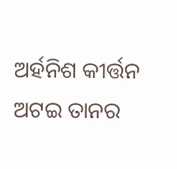ଅର୍ହନିଶ କୀର୍ତ୍ତନ ଅଟଇ ତାନର